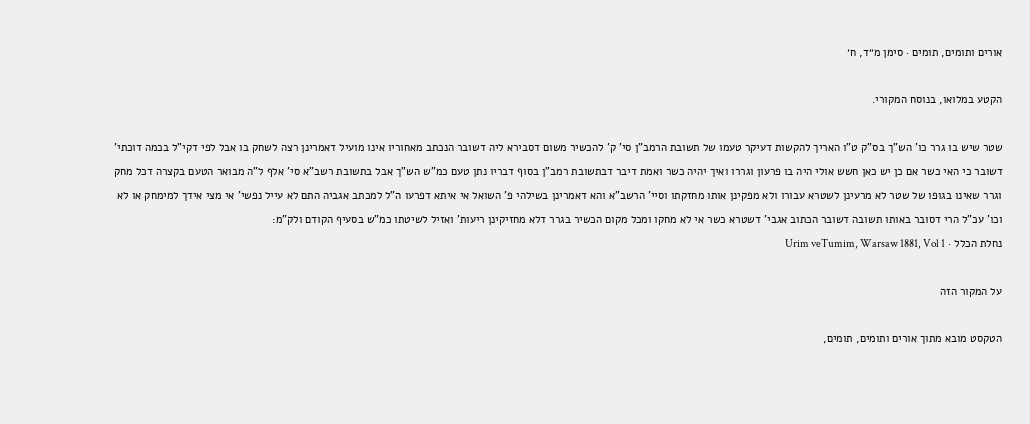אורים ותומים, תומים · סימן מ״ד, ח׳

הקטע במלואו, בנוסח המקורי.

שטר שיש בו גרר כו' הש"ך בס"ק ט"ו האריך להקשות דעיקר טעמו של תשובת הרמב"ן סי' ק' להכשיר משום דסבירא ליה דשובר הנכתב מאחוריו אינו מועיל דאמרינן רצה לשחק בו אבל לפי דקי"ל בכמה דוכתי' דשובר כי האי כשר אם כן יש כאן חשש אולי היה בו פרעון וגררו ואיך יהיה כשר ואמת דיבר דבתשובת רמב"ן בסוף דבריו נתן טעם כמ"ש הש"ך אבל בתשובת רשב"א סי' אלף ל"ה מבואר הטעם בקצרה דכל מחק וגרר שאינו בגופו של שטר לא מרעינן לשטרא עבורו ולא מפקינן אותו מחזקתו וסיי' הרשב"א והא דאמרינן בשילהי פ' השואל אי איתא דפרעו ה"ל למכתב אגביה התם לא עייל נפשי' אי מצי אידך למימחק או לא וכו' עכ"ל הרי דסובר באותו תשובה דשובר הכתוב אגבי' דשטרא כשר אי לא מחקו ומכל מקום הכשיר בגרר דלא מחזיקינן ריעות' ואזיל לשיטתו כמ"ש בסעיף הקודם ולק"מ:
נחלת הכלל · Urim veTumim, Warsaw 1881, Vol 1

על המקור הזה

הטקסט מובא מתוך אורים ותומים, תומים,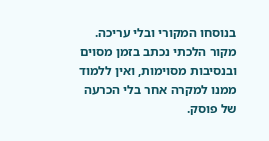בנוסחו המקורי ובלי עריכה. מקור הלכתי נכתב בזמן מסוים ובנסיבות מסוימות, ואין ללמוד ממנו למקרה אחר בלי הכרעה של פוסק.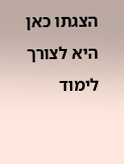הצגתו כאן היא לצורך לימוד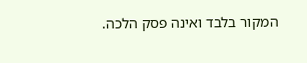המקור בלבד ואינה פסק הלכה.